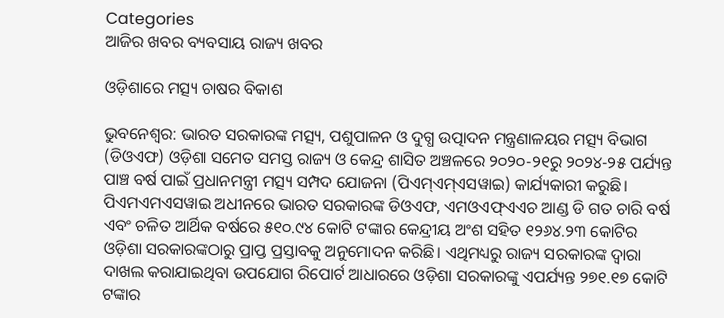Categories
ଆଜିର ଖବର ବ୍ୟବସାୟ ରାଜ୍ୟ ଖବର

ଓଡ଼ିଶାରେ ମତ୍ସ୍ୟ ଚାଷର ବିକାଶ

ଭୁବନେଶ୍ଵର: ଭାରତ ସରକାରଙ୍କ ମତ୍ସ୍ୟ, ପଶୁପାଳନ ଓ ଦୁଗ୍ଧ ଉତ୍ପାଦନ ମନ୍ତ୍ରଣାଳୟର ମତ୍ସ୍ୟ ବିଭାଗ (ଡିଓଏଫ) ଓଡ଼ିଶା ସମେତ ସମସ୍ତ ରାଜ୍ୟ ଓ କେନ୍ଦ୍ର ଶାସିତ ଅଞ୍ଚଳରେ ୨୦୨୦-୨୧ରୁ ୨୦୨୪-୨୫ ପର୍ଯ୍ୟନ୍ତ ପାଞ୍ଚ ବର୍ଷ ପାଇଁ ପ୍ରଧାନମନ୍ତ୍ରୀ ମତ୍ସ୍ୟ ସମ୍ପଦ ଯୋଜନା (ପିଏମ୍ଏମ୍ଏସୱାଇ) କାର୍ଯ୍ୟକାରୀ କରୁଛି। ପିଏମଏମଏସୱାଇ ଅଧୀନରେ ଭାରତ ସରକାରଙ୍କ ଡିଓଏଫ, ଏମଓଏଫ୍ଏଏଚ ଆଣ୍ଡ ଡି ଗତ ଚାରି ବର୍ଷ ଏବଂ ଚଳିତ ଆର୍ଥିକ ବର୍ଷରେ ୫୧୦.୯୪ କୋଟି ଟଙ୍କାର କେନ୍ଦ୍ରୀୟ ଅଂଶ ସହିତ ୧୨୬୪.୨୩ କୋଟିର ଓଡ଼ିଶା ସରକାରଙ୍କଠାରୁ ପ୍ରାପ୍ତ ପ୍ରସ୍ତାବକୁ ଅନୁମୋଦନ କରିଛି। ଏଥିମଧ୍ୟରୁ ରାଜ୍ୟ ସରକାରଙ୍କ ଦ୍ୱାରା ଦାଖଲ କରାଯାଇଥିବା ଉପଯୋଗ ରିପୋର୍ଟ ଆଧାରରେ ଓଡ଼ିଶା ସରକାରଙ୍କୁ ଏପର୍ଯ୍ୟନ୍ତ ୨୭୧.୧୭ କୋଟି ଟଙ୍କାର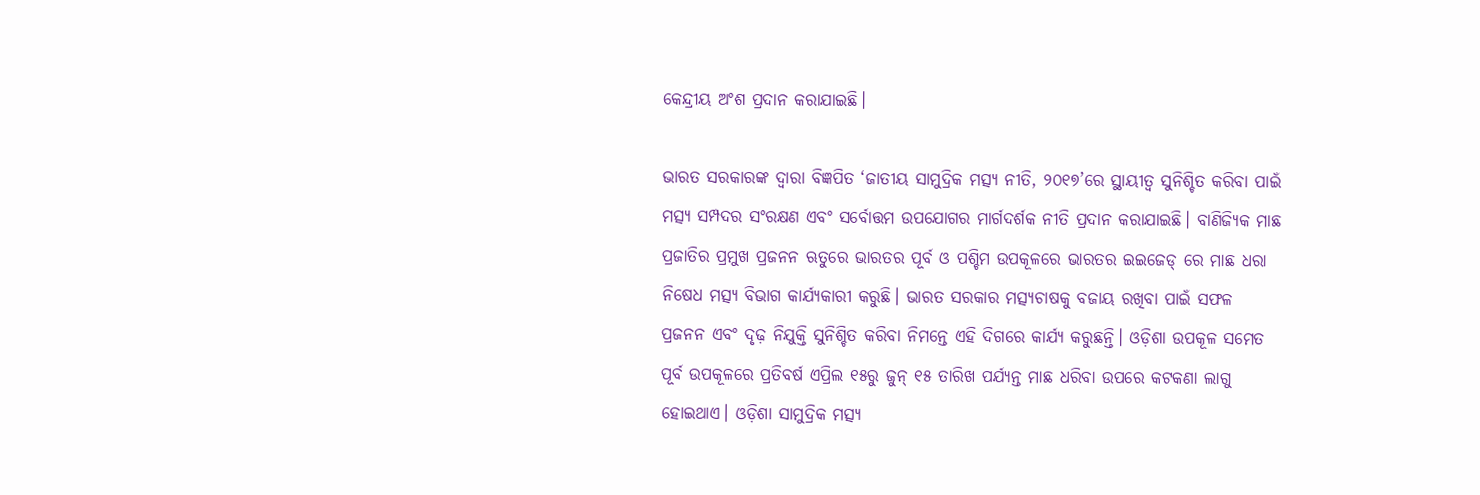କେନ୍ଦ୍ରୀୟ ଅଂଶ ପ୍ରଦାନ କରାଯାଇଛି।

ଭାରତ ସରକାରଙ୍କ ଦ୍ୱାରା ବିଜ୍ଞପିତ ‘ଜାତୀୟ ସାମୁଦ୍ରିକ ମତ୍ସ୍ୟ ନୀତି, ୨୦୧୭’ରେ ସ୍ଥାୟୀତ୍ବ ସୁନିଶ୍ଚିତ କରିବା ପାଇଁ ମତ୍ସ୍ୟ ସମ୍ପଦର ସଂରକ୍ଷଣ ଏବଂ ସର୍ବୋତ୍ତମ ଉପଯୋଗର ମାର୍ଗଦର୍ଶକ ନୀତି ପ୍ରଦାନ କରାଯାଇଛି। ବାଣିଜ୍ୟିକ ମାଛ ପ୍ରଜାତିର ପ୍ରମୁଖ ପ୍ରଜନନ ଋତୁରେ ଭାରତର ପୂର୍ବ ଓ ପଶ୍ଚିମ ଉପକୂଳରେ ଭାରତର ଇଇଜେଡ୍ ରେ ମାଛ ଧରା ନିଷେଧ ମତ୍ସ୍ୟ ବିଭାଗ କାର୍ଯ୍ୟକାରୀ କରୁଛି। ଭାରତ ସରକାର ମତ୍ସ୍ୟଚାଷକୁ ବଜାୟ ରଖିବା ପାଇଁ ସଫଳ ପ୍ରଜନନ ଏବଂ ଦୃଢ଼ ନିଯୁକ୍ତି ସୁନିଶ୍ଚିତ କରିବା ନିମନ୍ତେ ଏହି ଦିଗରେ କାର୍ଯ୍ୟ କରୁଛନ୍ତି। ଓଡ଼ିଶା ଉପକୂଳ ସମେତ ପୂର୍ବ ଉପକୂଳରେ ପ୍ରତିବର୍ଷ ଏପ୍ରିଲ ୧୫ରୁ ଜୁନ୍ ୧୫ ତାରିଖ ପର୍ଯ୍ୟନ୍ତ ମାଛ ଧରିବା ଉପରେ କଟକଣା ଲାଗୁ ହୋଇଥାଏ। ଓଡ଼ିଶା ସାମୁଦ୍ରିକ ମତ୍ସ୍ୟ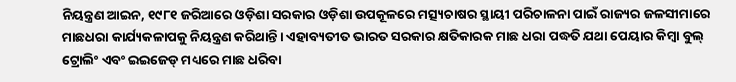ନିୟନ୍ତ୍ରଣ ଆଇନ, ୧୯୮୧ ଜରିଆରେ ଓଡ଼ିଶା ସରକାର ଓଡ଼ିଶା ଉପକୂଳରେ ମତ୍ସ୍ୟଚାଷର ସ୍ଥାୟୀ ପରିଚାଳନା ପାଇଁ ରାଜ୍ୟର ଜଳସୀମାରେ ମାଛଧରା କାର୍ଯ୍ୟକଳାପକୁ ନିୟନ୍ତ୍ରଣ କରିଥାନ୍ତି। ଏହାବ୍ୟତୀତ ଭାରତ ସରକାର କ୍ଷତିକାରକ ମାଛ ଧରା ପଦ୍ଧତି ଯଥା ପେୟାର କିମ୍ବା ବୁଲ୍‌ ଟ୍ରୋଲିଂ ଏବଂ ଇଇଜେଡ୍ ମଧ୍ୟରେ ମାଛ ଧରିବା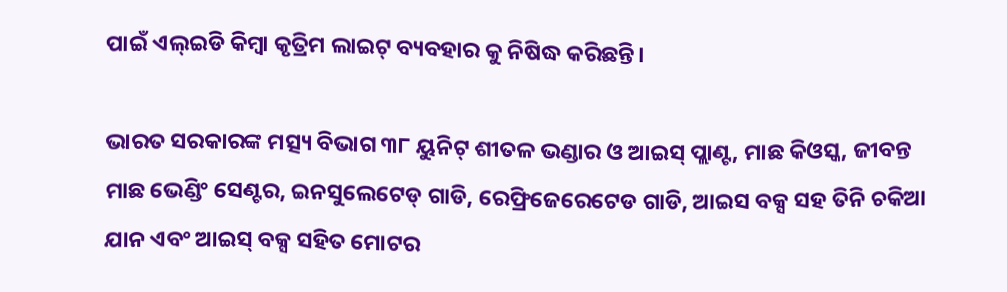ପାଇଁ ଏଲ୍ଇଡି କିମ୍ବା କୃତ୍ରିମ ଲାଇଟ୍ ବ୍ୟବହାର କୁ ନିଷିଦ୍ଧ କରିଛନ୍ତି।

ଭାରତ ସରକାରଙ୍କ ମତ୍ସ୍ୟ ବିଭାଗ ୩୮ ୟୁନିଟ୍ ଶୀତଳ ଭଣ୍ଡାର ଓ ଆଇସ୍ ପ୍ଲାଣ୍ଟ, ମାଛ କିଓସ୍କ, ଜୀବନ୍ତ ମାଛ ଭେଣ୍ଡିଂ ସେଣ୍ଟର, ଇନସୁଲେଟେଡ୍ ଗାଡି, ରେଫ୍ରିଜେରେଟେଡ ଗାଡି, ଆଇସ ବକ୍ସ ସହ ତିନି ଚକିଆ ଯାନ ଏବଂ ଆଇସ୍ ବକ୍ସ ସହିତ ମୋଟର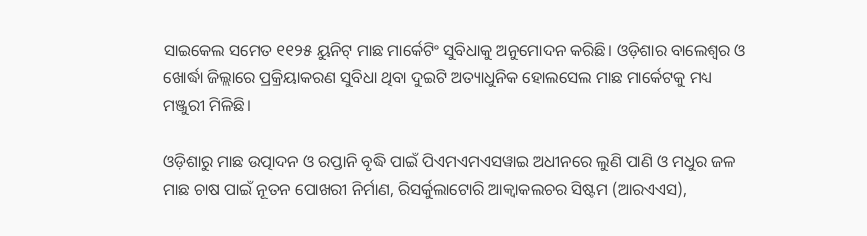ସାଇକେଲ ସମେତ ୧୧୨୫ ୟୁନିଟ୍ ମାଛ ମାର୍କେଟିଂ ସୁବିଧାକୁ ଅନୁମୋଦନ କରିଛି। ଓଡ଼ିଶାର ବାଲେଶ୍ୱର ଓ ଖୋର୍ଦ୍ଧା ଜିଲ୍ଲାରେ ପ୍ରକ୍ରିୟାକରଣ ସୁବିଧା ଥିବା ଦୁଇଟି ଅତ୍ୟାଧୁନିକ ହୋଲସେଲ ମାଛ ମାର୍କେଟକୁ ମଧ୍ୟ ମଞ୍ଜୁରୀ ମିଳିଛି।

ଓଡ଼ିଶାରୁ ମାଛ ଉତ୍ପାଦନ ଓ ରପ୍ତାନି ବୃଦ୍ଧି ପାଇଁ ପିଏମଏମଏସୱାଇ ଅଧୀନରେ ଲୁଣି ପାଣି ଓ ମଧୁର ଜଳ ମାଛ ଚାଷ ପାଇଁ ନୂତନ ପୋଖରୀ ନିର୍ମାଣ, ରିସର୍କୁଲାଟୋରି ଆକ୍ବାକଲଚର ସିଷ୍ଟମ (ଆରଏଏସ),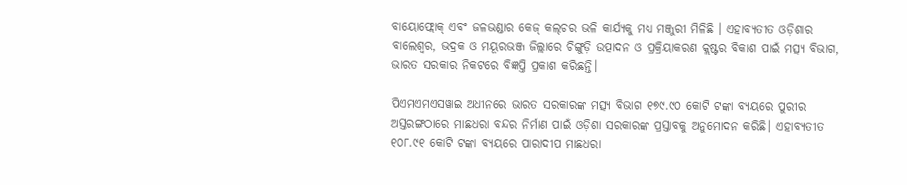ବାୟୋଫ୍ଲୋକ୍ ଏବଂ ଜଳଭଣ୍ଡାର କେଜ୍ କଲ୍‌ଚର ଭଳି କାର୍ଯ୍ୟକୁ ମଧ୍ୟ ମଞ୍ଜୁରୀ ମିଳିଛି । ଏହାବ୍ୟତୀତ ଓଡ଼ିଶାର ବାଲେଶ୍ୱର, ଭଦ୍ରକ ଓ ମୟୂରଭଞ୍ଜ ଜିଲ୍ଲାରେ ଚିଙ୍ଗୁଡ଼ି ଉତ୍ପାଦନ ଓ ପ୍ରକ୍ରିୟାକରଣ କ୍ଲଷ୍ଟର ବିକାଶ ପାଇଁ ମତ୍ସ୍ୟ ବିଭାଗ, ଭାରତ ସରକାର ନିକଟରେ ବିଜ୍ଞପ୍ତି ପ୍ରକାଶ କରିଛନ୍ତି।

ପିଏମଏମଏସୱାଇ ଅଧୀନରେ ଭାରତ ସରକାରଙ୍କ ମତ୍ସ୍ୟ ବିଭାଗ ୧୭୯.୯୦ କୋଟି ଟଙ୍କା ବ୍ୟୟରେ ପୁରୀର ଅସ୍ତରଙ୍ଗଠାରେ ମାଛଧରା ବନ୍ଦର ନିର୍ମାଣ ପାଇଁ ଓଡ଼ିଶା ସରକାରଙ୍କ ପ୍ରସ୍ତାବକୁ ଅନୁମୋଦନ କରିଛି। ଏହାବ୍ୟତୀତ ୧୦୮.୯୧ କୋଟି ଟଙ୍କା ବ୍ୟୟରେ ପାରାଦୀପ ମାଛଧରା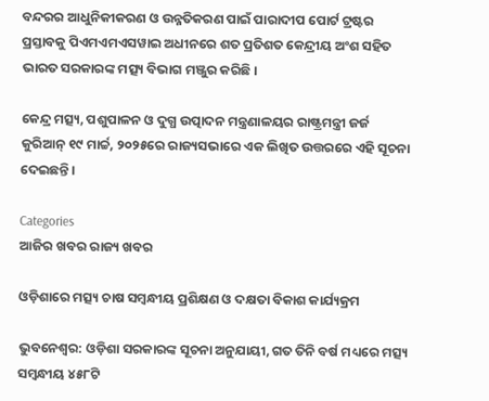ବନ୍ଦରର ଆଧୁନିକୀକରଣ ଓ ଉନ୍ନତିକରଣ ପାଇଁ ପାରାଦୀପ ପୋର୍ଟ ଟ୍ରଷ୍ଟର ପ୍ରସ୍ତାବକୁ ପିଏମଏମଏସୱାଇ ଅଧୀନରେ ଶତ ପ୍ରତିଶତ କେନ୍ଦ୍ରୀୟ ଅଂଶ ସହିତ ଭାରତ ସରକାରଙ୍କ ମତ୍ସ୍ୟ ବିଭାଗ ମଞ୍ଜୁର କରିଛି।

କେନ୍ଦ୍ର ମତ୍ସ୍ୟ, ପଶୁପାଳନ ଓ ଦୁଗ୍ଧ ଉତ୍ପାଦନ ମନ୍ତ୍ରଣାଳୟର ରାଷ୍ଟ୍ରମନ୍ତ୍ରୀ ଜର୍ଜ କୁରିଆନ୍ ୧୯ ମାର୍ଚ୍ଚ, ୨୦୨୫ରେ ରାଜ୍ୟସଭାରେ ଏକ ଲିଖିତ ଉତ୍ତରରେ ଏହି ସୂଚନା ଦେଇଛନ୍ତି।

Categories
ଆଜିର ଖବର ରାଜ୍ୟ ଖବର

ଓଡ଼ିଶାରେ ମତ୍ସ୍ୟ ଚାଷ ସମ୍ବନ୍ଧୀୟ ପ୍ରଶିକ୍ଷଣ ଓ ଦକ୍ଷତା ବିକାଶ କାର୍ଯ୍ୟକ୍ରମ

ଭୁବନେଶ୍ଵର: ଓଡ଼ିଶା ସରକାରଙ୍କ ସୂଚନା ଅନୁଯାୟୀ, ଗତ ତିନି ବର୍ଷ ମଧ୍ୟରେ ମତ୍ସ୍ୟ ସମ୍ବନ୍ଧୀୟ ୪୫୮ଟି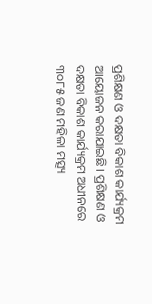ପ୍ରଶିକ୍ଷଣ ଓ ଦକ୍ଷତା ବିକାଶ କାର୍ଯ୍ୟକ୍ରମ ଆୟୋଜନ କରାଯାଇଛି। ପ୍ରଶିକ୍ଷଣ ଓ ଦକ୍ଷତା ବିକାଶ କାର୍ଯ୍ୟକ୍ରମ ଅଧୀନରେ ୩୦୮୫ ଜଣ ମହିଳା ମତ୍ସ୍ୟ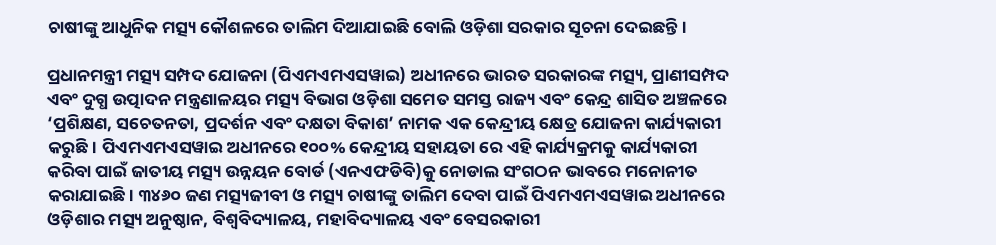ଚାଷୀଙ୍କୁ ଆଧୁନିକ ମତ୍ସ୍ୟ କୌଶଳରେ ତାଲିମ ଦିଆଯାଇଛି ବୋଲି ଓଡ଼ିଶା ସରକାର ସୂଚନା ଦେଇଛନ୍ତି।

ପ୍ରଧାନମନ୍ତ୍ରୀ ମତ୍ସ୍ୟ ସମ୍ପଦ ଯୋଜନା (ପିଏମଏମଏସୱାଇ) ଅଧୀନରେ ଭାରତ ସରକାରଙ୍କ ମତ୍ସ୍ୟ, ପ୍ରାଣୀସମ୍ପଦ ଏବଂ ଦୁଗ୍ଧ ଉତ୍ପାଦନ ମନ୍ତ୍ରଣାଳୟର ମତ୍ସ୍ୟ ବିଭାଗ ଓଡ଼ିଶା ସମେତ ସମସ୍ତ ରାଜ୍ୟ ଏବଂ କେନ୍ଦ୍ର ଶାସିତ ଅଞ୍ଚଳରେ ‘ପ୍ରଶିକ୍ଷଣ, ସଚେତନତା, ପ୍ରଦର୍ଶନ ଏବଂ ଦକ୍ଷତା ବିକାଶ’ ନାମକ ଏକ କେନ୍ଦ୍ରୀୟ କ୍ଷେତ୍ର ଯୋଜନା କାର୍ଯ୍ୟକାରୀ କରୁଛି। ପିଏମଏମଏସୱାଇ ଅଧୀନରେ ୧୦୦% କେନ୍ଦ୍ରୀୟ ସହାୟତା ରେ ଏହି କାର୍ଯ୍ୟକ୍ରମକୁ କାର୍ଯ୍ୟକାରୀ କରିବା ପାଇଁ ଜାତୀୟ ମତ୍ସ୍ୟ ଉନ୍ନୟନ ବୋର୍ଡ (ଏନଏଫଡିବି)କୁ ନୋଡାଲ ସଂଗଠନ ଭାବରେ ମନୋନୀତ କରାଯାଇଛି। ୩୪୬୦ ଜଣ ମତ୍ସ୍ୟଜୀବୀ ଓ ମତ୍ସ୍ୟ ଚାଷୀଙ୍କୁ ତାଲିମ ଦେବା ପାଇଁ ପିଏମଏମଏସୱାଇ ଅଧୀନରେ ଓଡ଼ିଶାର ମତ୍ସ୍ୟ ଅନୁଷ୍ଠାନ, ବିଶ୍ୱବିଦ୍ୟାଳୟ, ମହାବିଦ୍ୟାଳୟ ଏବଂ ବେସରକାରୀ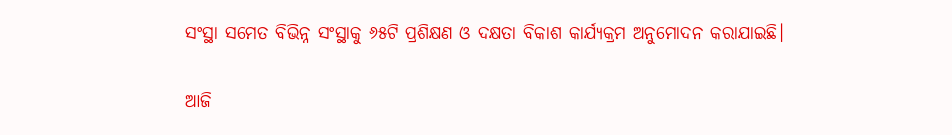ସଂସ୍ଥା ସମେତ ବିଭିନ୍ନ ସଂସ୍ଥାକୁ ୬୫ଟି ପ୍ରଶିକ୍ଷଣ ଓ ଦକ୍ଷତା ବିକାଶ କାର୍ଯ୍ୟକ୍ରମ ଅନୁମୋଦନ କରାଯାଇଛି।

ଆଜି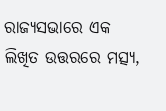ରାଜ୍ୟସଭାରେ ଏକ ଲିଖିତ ଉତ୍ତରରେ ମତ୍ସ୍ୟ,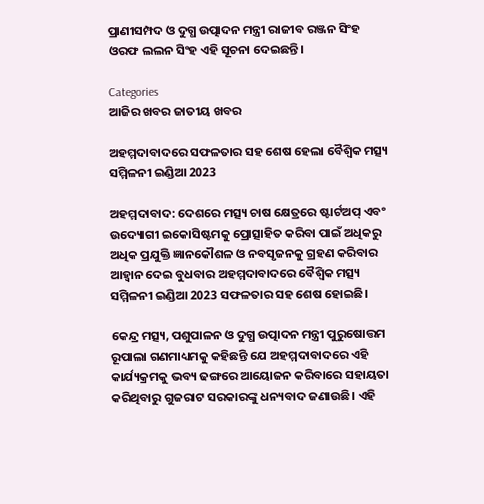ପ୍ରାଣୀସମ୍ପଦ ଓ ଦୁଗ୍ଧ ଉତ୍ପାଦନ ମନ୍ତ୍ରୀ ରାଜୀବ ରଞ୍ଜନ ସିଂହ ଓରଫ ଲଲନ ସିଂହ ଏହି ସୂଚନା ଦେଇଛନ୍ତି।

Categories
ଆଜିର ଖବର ଜାତୀୟ ଖବର

ଅହମ୍ମଦାବାଦରେ ସଫଳତାର ସହ ଶେଷ ହେଲା ବୈଶ୍ୱିକ ମତ୍ସ୍ୟ ସମ୍ମିଳନୀ ଇଣ୍ଡିଆ 2023

ଅହମ୍ମଦାବାଦ: ଦେଶରେ ମତ୍ସ୍ୟ ଚାଷ କ୍ଷେତ୍ରରେ ଷ୍ଟାର୍ଟଅପ୍ ଏବଂ ଉଦ୍ୟୋଗୀ ଇକୋସିଷ୍ଟମକୁ ପ୍ରୋତ୍ସାହିତ କରିବା ପାଇଁ ଅଧିକରୁ ଅଧିକ ପ୍ରଯୁକ୍ତି ଜ୍ଞାନକୌଶଳ ଓ ନବସୃଜନକୁ ଗ୍ରହଣ କରିବାର ଆହ୍ୱାନ ଦେଇ ବୁଧବାର ଅହମ୍ମଦାବାଦରେ ବୈଶ୍ବିକ ମତ୍ସ୍ୟ ସମ୍ମିଳନୀ ଇଣ୍ଡିଆ 2023 ସଫଳତାର ସହ ଶେଷ ହୋଇଛି।

କେନ୍ଦ୍ର ମତ୍ସ୍ୟ, ପଶୁପାଳନ ଓ ଦୁଗ୍ଧ ଉତ୍ପାଦନ ମନ୍ତ୍ରୀ ପୁରୁଷୋତ୍ତମ ରୂପାଲା ଗଣମାଧ୍ୟମକୁ କହିଛନ୍ତି ଯେ ଅହମ୍ମଦାବାଦରେ ଏହି କାର୍ଯ୍ୟକ୍ରମକୁ ଭବ୍ୟ ଢଙ୍ଗରେ ଆୟୋଜନ କରିବାରେ ସହାୟତା କରିଥିବାରୁ ଗୁଜରାଟ ସରକାରଙ୍କୁ ଧନ୍ୟବାଦ ଜଣାଉଛି। ଏହି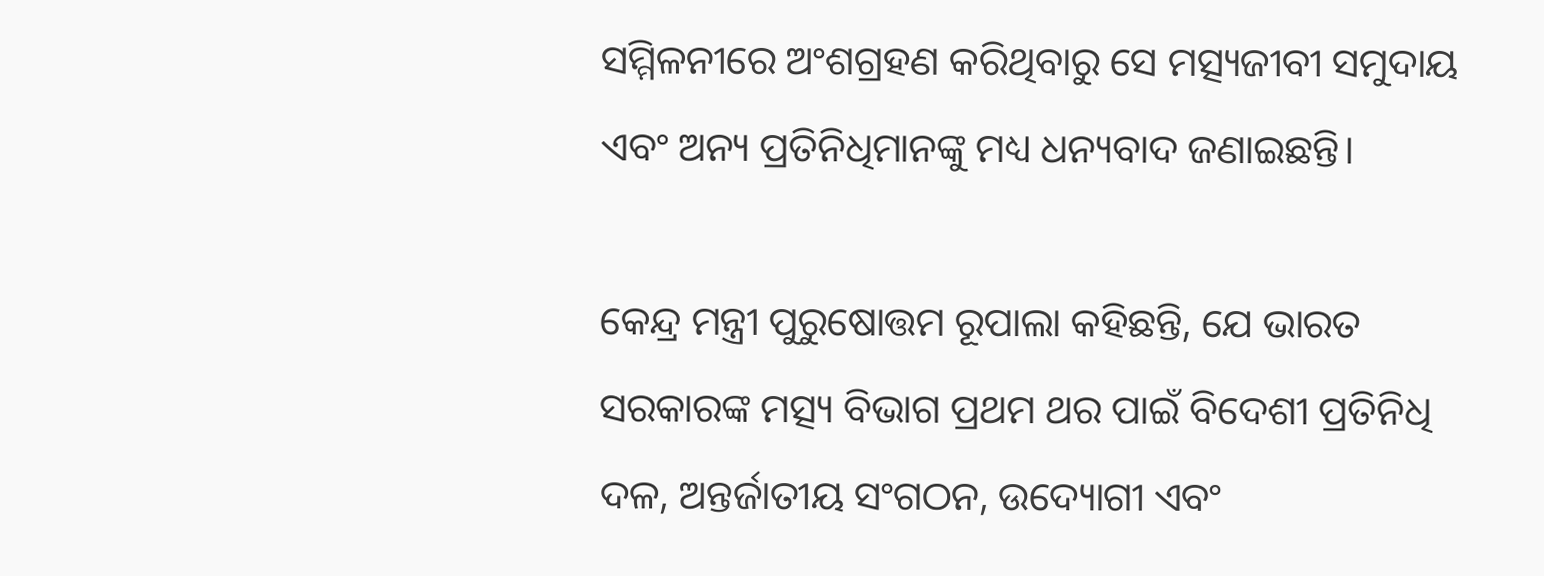ସମ୍ମିଳନୀରେ ଅଂଶଗ୍ରହଣ କରିଥିବାରୁ ସେ ମତ୍ସ୍ୟଜୀବୀ ସମୁଦାୟ ଏବଂ ଅନ୍ୟ ପ୍ରତିନିଧିମାନଙ୍କୁ ମଧ୍ୟ ଧନ୍ୟବାଦ ଜଣାଇଛନ୍ତି।

କେନ୍ଦ୍ର ମନ୍ତ୍ରୀ ପୁରୁଷୋତ୍ତମ ରୂପାଲା କହିଛନ୍ତି, ଯେ ଭାରତ ସରକାରଙ୍କ ମତ୍ସ୍ୟ ବିଭାଗ ପ୍ରଥମ ଥର ପାଇଁ ବିଦେଶୀ ପ୍ରତିନିଧି ଦଳ, ଅନ୍ତର୍ଜାତୀୟ ସଂଗଠନ, ଉଦ୍ୟୋଗୀ ଏବଂ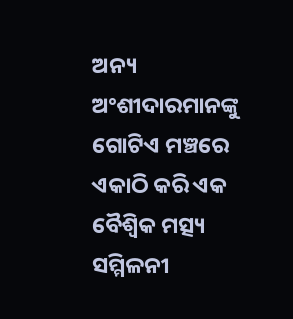ଅନ୍ୟ ଅଂଶୀଦାରମାନଙ୍କୁ ଗୋଟିଏ ମଞ୍ଚରେ ଏକାଠି କରି ଏକ ବୈଶ୍ୱିକ ମତ୍ସ୍ୟ ସମ୍ମିଳନୀ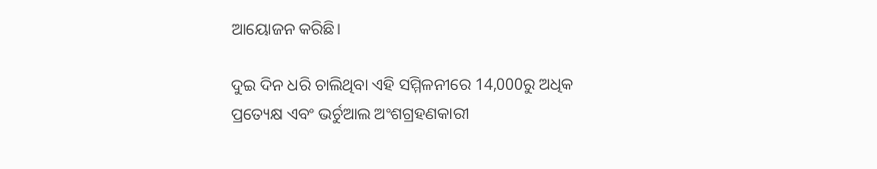ଆୟୋଜନ କରିଛି।

ଦୁଇ ଦିନ ଧରି ଚାଲିଥିବା ଏହି ସମ୍ମିଳନୀରେ 14,000ରୁ ଅଧିକ ପ୍ରତ୍ୟେକ୍ଷ ଏବଂ ଭର୍ଚୁଆଲ ଅଂଶଗ୍ରହଣକାରୀ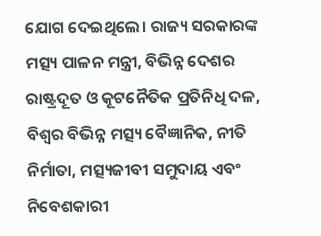ଯୋଗ ଦେଇଥିଲେ। ରାଜ୍ୟ ସରକାରଙ୍କ ମତ୍ସ୍ୟ ପାଳନ ମନ୍ତ୍ରୀ, ବିଭିନ୍ନ ଦେଶର ରାଷ୍ଟ୍ରଦୂତ ଓ କୂଟନୈତିକ ପ୍ରତିନିଧି ଦଳ, ବିଶ୍ୱର ବିଭିନ୍ନ ମତ୍ସ୍ୟ ବୈଜ୍ଞାନିକ, ନୀତି ନିର୍ମାତା, ମତ୍ସ୍ୟଜୀବୀ ସମୁଦାୟ ଏବଂ ନିବେଶକାରୀ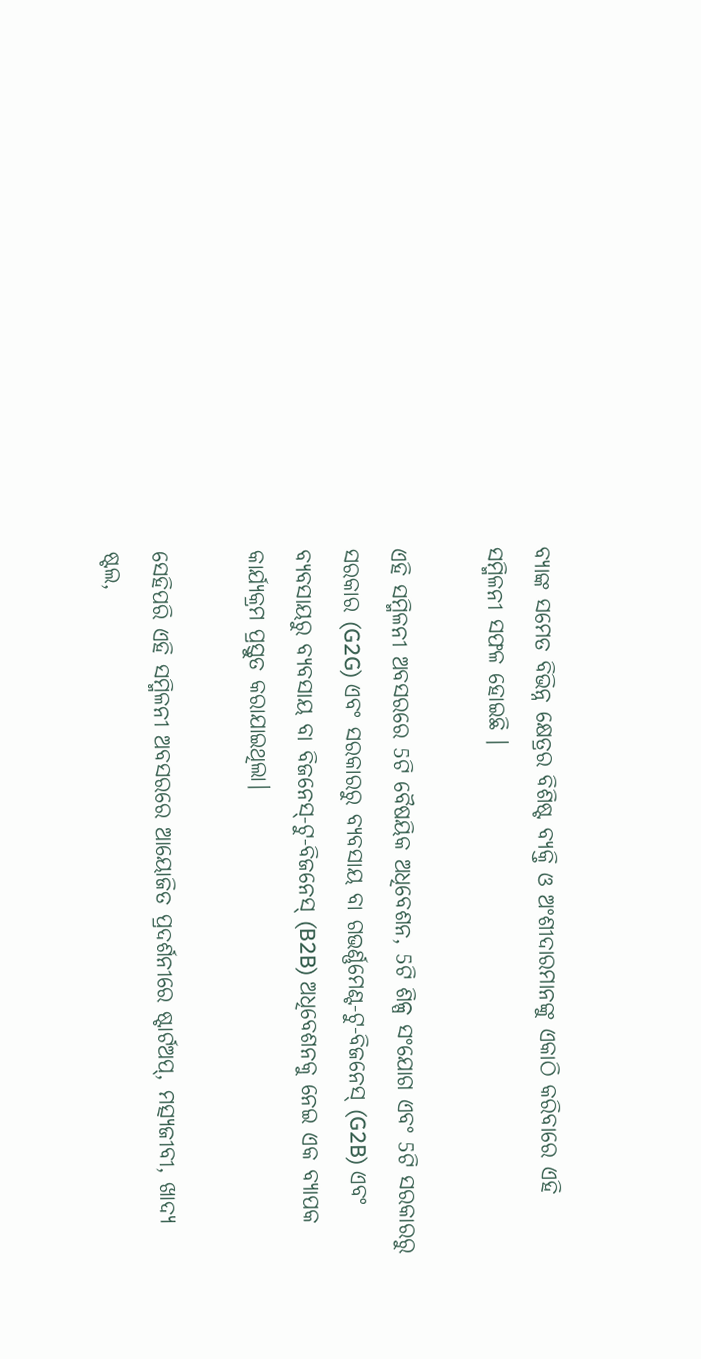ବ୍ୟାଙ୍କ ସମେତ ବିଭିନ୍ନ କ୍ଷେତ୍ରର ବିଶିଷ୍ଟ ବ୍ୟକ୍ତି ଓ ଅଂଶୀଦାରମାନଙ୍କୁ ଏକାଠି କରିବାରେ ଏହି ସମ୍ମିଳନୀ ସଫଳ ହୋଇଛି ।

ଏହି ସମ୍ମିଳନୀ ଅବସରରେ 5ଟି ବୈଷୟିକ ଅଧିବେଶନ, 5ଟି ଶିଳ୍ପ ସଂଯୋଗ ଏବଂ 5ଟି ସରକାରରୁ ସରକାର (G2G) ଏବଂ ସରକାରରୁ ବ୍ୟବସାୟ ବା ଗଭର୍ଣ୍ଣମେଣ୍ଟ-ଟୁ-ବିଜନେସ୍ (G2B) ଏବଂ ବ୍ୟବସାୟରୁ ବ୍ୟବସାୟ ବା ବିଜନେସ୍-ଟୁ-ବିଜନେସ୍ (B2B) ଅଧିବେଶନକୁ ନେଇ ଏକ ବ୍ୟାପକ କାର୍ଯ୍ୟକ୍ରମ ପ୍ରସ୍ତୁତ କରାଯାଇଥିଲା।

ସେହିପରି ଏହି ସମ୍ମିଳନୀ ଅବସରରେ ଆୟୋଜିତ ପ୍ରଦର୍ଶନୀରେ ଷ୍ଟାର୍ଟଅପ୍, ମତ୍ସ୍ୟଜୀବୀ, ଖାଦ୍ୟ ଷ୍ଟଲ,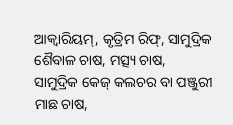ଆକ୍ୱାରିୟମ୍, କୃତ୍ରିମ ରିଫ୍, ସାମୁଦ୍ରିକ ଶୈବାଳ ଚାଷ, ମତ୍ସ୍ୟ ଚାଷ, ସାମୁଦ୍ରିକ କେଜ୍ କଲଚର ବା ପଞ୍ଜୁରୀ ମାଛ ଚାଷ,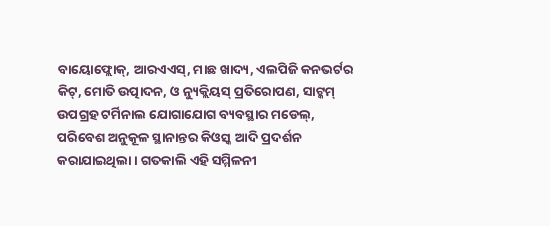ବାୟୋଫ୍ଲୋକ୍, ଆରଏଏସ୍, ମାଛ ଖାଦ୍ୟ, ଏଲପିଜି କନଭର୍ଟର କିଟ୍, ମୋତି ଉତ୍ପାଦନ, ଓ ନ୍ୟୁକ୍ଲିୟସ୍ ପ୍ରତିରୋପଣ, ସାଟ୍କମ୍ ଉପଗ୍ରହ ଟର୍ମିନାଲ ଯୋଗାଯୋଗ ବ୍ୟବସ୍ଥାର ମଡେଲ୍, ପରିବେଶ ଅନୁକୂଳ ସ୍ଥାନାନ୍ତର କିଓସ୍କ ଆଦି ପ୍ରଦର୍ଶନ କରାଯାଇଥିଲା। ଗତକାଲି ଏହି ସମ୍ମିଳନୀ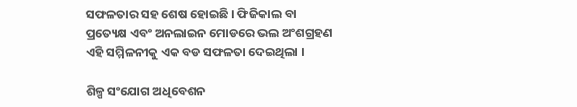ସଫଳତାର ସହ ଶେଷ ହୋଇଛି । ଫିଜିକାଲ ବା ପ୍ରତ୍ୟେକ୍ଷ ଏବଂ ଅନଲାଇନ ମୋଡରେ ଭଲ ଅଂଶଗ୍ରହଣ ଏହି ସମ୍ମିଳନୀକୁ ଏକ ବଡ ସଫଳତା ଦେଇଥିଲା ।

ଶିଳ୍ପ ସଂଯୋଗ ଅଧିବେଶନ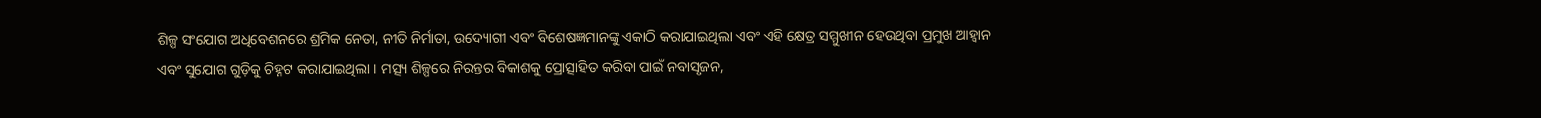ଶିଳ୍ପ ସଂଯୋଗ ଅଧିବେଶନରେ ଶ୍ରମିକ ନେତା, ନୀତି ନିର୍ମାତା, ଉଦ୍ୟୋଗୀ ଏବଂ ବିଶେଷଜ୍ଞମାନଙ୍କୁ ଏକାଠି କରାଯାଇଥିଲା ଏବଂ ଏହି କ୍ଷେତ୍ର ସମ୍ମୁଖୀନ ହେଉଥିବା ପ୍ରମୁଖ ଆହ୍ୱାନ ଏବଂ ସୁଯୋଗ ଗୁଡ଼ିକୁ ଚିହ୍ନଟ କରାଯାଇଥିଲା । ମତ୍ସ୍ୟ ଶିଳ୍ପରେ ନିରନ୍ତର ବିକାଶକୁ ପ୍ରୋତ୍ସାହିତ କରିବା ପାଇଁ ନବାସୃଜନ,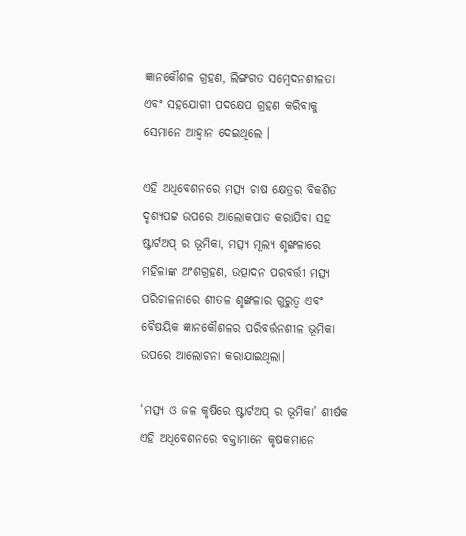ଜ୍ଞାନକୌଶଳ ଗ୍ରହଣ, ଲିଙ୍ଗଗତ ସମ୍ବେଦନଶୀଳତା ଏବଂ ସହଯୋଗୀ ପଦକ୍ଷେପ ଗ୍ରହଣ କରିବାକୁ ସେମାନେ ଆହ୍ୱାନ ଦେଇଥିଲେ ।

ଏହି ଅଧିବେଶନରେ ମତ୍ସ୍ୟ ଚାଷ‌ କ୍ଷେତ୍ରର ବିକଶିତ ଦୃଶ୍ୟପଟ୍ଟ ଉପରେ ଆଲୋକପାତ କରାଯିବା ସହ ଷ୍ଟାର୍ଟଅପ୍ ର ଭୂମିକା, ମତ୍ସ୍ୟ ମୂଲ୍ୟ ଶୃଙ୍ଖଳାରେ ମହିଳାଙ୍କ ଅଂଶଗ୍ରହଣ, ଉତ୍ପାଦନ ପରବର୍ତ୍ତୀ ମତ୍ସ୍ୟ ପରିଚାଳନାରେ ଶୀତଳ ଶୃଙ୍ଖଳାର ଗୁରୁତ୍ୱ ଏବଂ ବୈଷୟିକ ଜ୍ଞାନକୌଶଳର ପରିବର୍ତ୍ତନଶୀଳ ଭୂମିକା ଉପରେ ଆଲୋଚନା କରାଯାଇଥିଲା।

‘ମତ୍ସ୍ୟ ଓ ଜଳ କୃଷିରେ ଷ୍ଟାର୍ଟଅପ୍ ର ଭୂମିକା’ ଶୀର୍ଷକ ଏହି ଅଧିବେଶନରେ ବକ୍ତାମାନେ କୃଷକମାନେ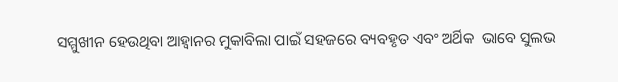ସମ୍ମୁଖୀନ ହେଉଥିବା ଆହ୍ବାନର ମୁକାବିଲା ପାଇଁ ସହଜରେ ବ୍ୟବହୃତ ଏବଂ ଅର୍ଥିକ  ଭାବେ ସୁଲଭ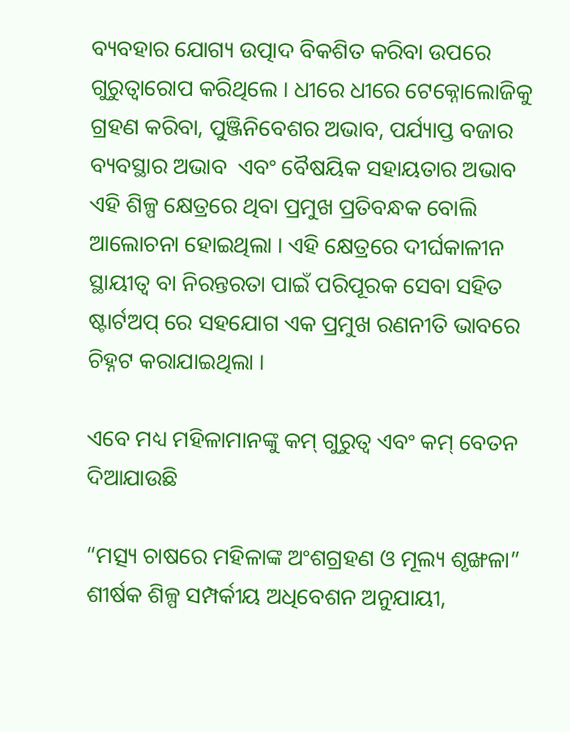ବ୍ୟବହାର ଯୋଗ୍ୟ ଉତ୍ପାଦ ବିକଶିତ କରିବା ଉପରେ ଗୁରୁତ୍ୱାରୋପ କରିଥିଲେ । ଧୀରେ ଧୀରେ ଟେକ୍ନୋଲୋଜିକୁ ଗ୍ରହଣ କରିବା, ପୁଞ୍ଜିନିବେଶର ଅଭାବ, ପର୍ଯ୍ୟାପ୍ତ ବଜାର ବ୍ୟବସ୍ଥାର ଅଭାବ  ଏବଂ ବୈଷୟିକ ସହାୟତାର ଅଭାବ ଏହି ଶିଳ୍ପ କ୍ଷେତ୍ରରେ ଥିବା ପ୍ରମୁଖ ପ୍ରତିବନ୍ଧକ ବୋଲି ଆଲୋଚନା ହୋଇଥିଲା । ଏହି କ୍ଷେତ୍ରରେ ଦୀର୍ଘକାଳୀନ ସ୍ଥାୟୀତ୍ବ ବା ନିରନ୍ତରତା ପାଇଁ ପରିପୂରକ ସେବା ସହିତ ଷ୍ଟାର୍ଟଅପ୍ ରେ ସହଯୋଗ ଏକ ପ୍ରମୁଖ ରଣନୀତି ଭାବରେ ଚିହ୍ନଟ କରାଯାଇଥିଲା ।

ଏବେ ମଧ୍ୟ ମହିଳାମାନଙ୍କୁ କମ୍ ଗୁରୁତ୍ୱ ଏବଂ କମ୍ ବେତନ ଦିଆଯାଉଛି

“ମତ୍ସ୍ୟ ଚାଷରେ ମହିଳାଙ୍କ ଅଂଶଗ୍ରହଣ ଓ ମୂଲ୍ୟ ଶୃଙ୍ଖଳା” ଶୀର୍ଷକ ଶିଳ୍ପ ସମ୍ପର୍କୀୟ ଅଧିବେଶନ ଅନୁଯାୟୀ,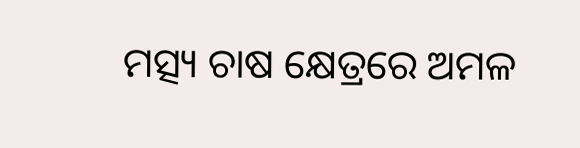ମତ୍ସ୍ୟ ଚାଷ କ୍ଷେତ୍ରରେ ଅମଳ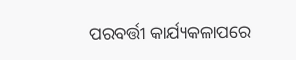ପରବର୍ତ୍ତୀ କାର୍ଯ୍ୟକଳାପରେ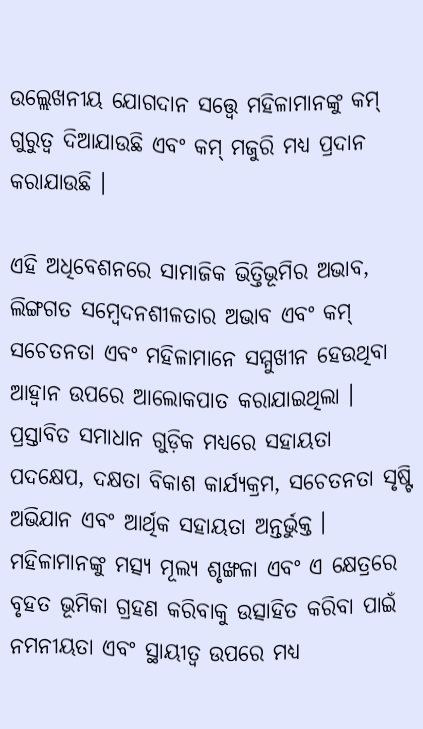ଉଲ୍ଲେଖନୀୟ ଯୋଗଦାନ ସତ୍ତ୍ୱେ ମହିଳାମାନଙ୍କୁ କମ୍ ଗୁରୁତ୍ୱ ଦିଆଯାଉଛି ଏବଂ କମ୍ ମଜୁରି ମଧ୍ୟ ପ୍ରଦାନ କରାଯାଉଛି ।

ଏହି ଅଧିବେଶନରେ ସାମାଜିକ ଭିତ୍ତିଭୂମିର ଅଭାବ, ଲିଙ୍ଗଗତ ସମ୍ବେଦନଶୀଳତାର ଅଭାବ ଏବଂ କମ୍ ସଚେତନତା ଏବଂ ମହିଳାମାନେ ସମ୍ମୁଖୀନ ହେଉଥିବା ଆହ୍ୱାନ ଉପରେ ଆଲୋକପାତ କରାଯାଇଥିଲା । ପ୍ରସ୍ତାବିତ ସମାଧାନ ଗୁଡ଼ିକ ମଧ୍ୟରେ ସହାୟତା ପଦକ୍ଷେପ, ଦକ୍ଷତା ବିକାଶ କାର୍ଯ୍ୟକ୍ରମ, ସଚେତନତା ସୃଷ୍ଟି ଅଭିଯାନ ଏବଂ ଆର୍ଥିକ ସହାୟତା ଅନ୍ତର୍ଭୁକ୍ତ । ମହିଳାମାନଙ୍କୁ ମତ୍ସ୍ୟ ମୂଲ୍ୟ ଶୃଙ୍ଖଳା ଏବଂ ଏ କ୍ଷେତ୍ରରେ ବୃହତ ଭୂମିକା ଗ୍ରହଣ କରିବାକୁ ଉତ୍ସାହିତ କରିବା ପାଇଁ ନମନୀୟତା ଏବଂ ସ୍ଥାୟୀତ୍ବ ଉପରେ ମଧ୍ୟ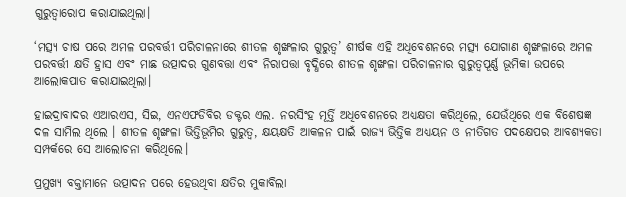ଗୁରୁତ୍ୱାରୋପ କରାଯାଇଥିଲା।

‘ମତ୍ସ୍ୟ ଚାଷ ପରେ ଅମଳ ପରବର୍ତ୍ତୀ ପରିଚାଳନାରେ ଶୀତଳ ଶୃଙ୍ଖଳାର ଗୁରୁତ୍ୱ’ ଶୀର୍ଷକ ଏହି ଅଧିବେଶନରେ ମତ୍ସ୍ୟ ଯୋଗାଣ ଶୃଙ୍ଖଳାରେ ଅମଳ ପରବର୍ତ୍ତୀ କ୍ଷତି ହ୍ରାସ ଏବଂ ମାଛ ଉତ୍ପାଦର ଗୁଣବତ୍ତା ଏବଂ ନିରାପତ୍ତା ବୃଦ୍ଧିରେ ଶୀତଳ ଶୃଙ୍ଖଳା ପରିଚାଳନାର ଗୁରୁତ୍ୱପୂର୍ଣ୍ଣ ଭୂମିକା ଉପରେ ଆଲୋକପାତ କରାଯାଇଥିଲା।

ହାଇଦ୍ରାବାଦର ଏଆରଏସ, ସିଇ, ଏନଏଫଡିବିର ଡକ୍ଟର ଏଲ. ନରସିଂହ ମୂର୍ତ୍ତି ଅଧିବେଶନରେ ଅଧ୍ୟକ୍ଷତା କରିଥିଲେ, ଯେଉଁଥିରେ ଏକ ବିଶେଷଜ୍ଞ ଦଳ ସାମିଲ ଥିଲେ । ଶୀତଳ ଶୃଙ୍ଖଳା ଭିତ୍ତିଭୂମିର ଗୁରୁତ୍ୱ, କ୍ଷୟକ୍ଷତି ଆକଳନ ପାଇଁ ରାଜ୍ୟ ଭିତ୍ତିକ ଅଧ୍ୟୟନ ଓ ନୀତିଗତ ପଦକ୍ଷେପର ଆବଶ୍ୟକତା ସମ୍ପର୍କରେ ସେ ଆଲୋଚନା କରିଥିଲେ।

ପ୍ରମୁଖ୍ୟ ବକ୍ତାମାନେ ଉତ୍ପାଦନ ପରେ ହେଉଥିବା କ୍ଷତିର ମୁକାବିଲା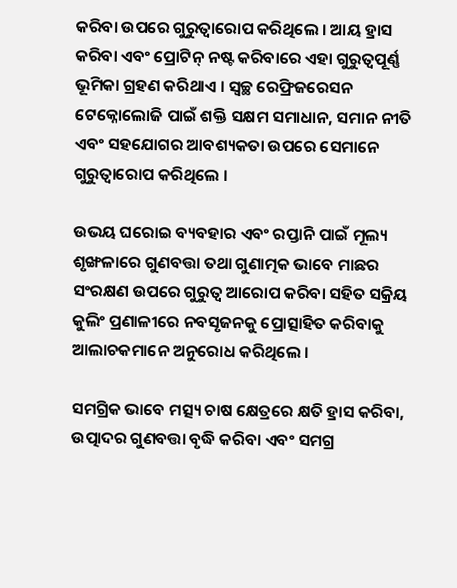କରିବା ଉପରେ ଗୁରୁତ୍ୱାରୋପ କରିଥିଲେ । ଆୟ ହ୍ରାସ କରିବା ଏବଂ ପ୍ରୋଟିନ୍ ନଷ୍ଟ କରିବାରେ ଏହା ଗୁରୁତ୍ୱପୂର୍ଣ୍ଣ ଭୂମିକା ଗ୍ରହଣ କରିଥାଏ । ସ୍ୱଚ୍ଛ ରେଫ୍ରିଜରେସନ ଟେକ୍ନୋଲୋଜି ପାଇଁ ଶକ୍ତି ସକ୍ଷମ ସମାଧାନ, ସମାନ ନୀତି ଏବଂ ସହଯୋଗର ଆବଶ୍ୟକତା ଉପରେ ସେମାନେ ଗୁରୁତ୍ୱାରୋପ କରିଥିଲେ ।

ଉଭୟ ଘରୋଇ ବ୍ୟବହାର ଏବଂ ରପ୍ତାନି ପାଇଁ ମୂଲ୍ୟ ଶୃଙ୍ଖଳାରେ ଗୁଣବତ୍ତା ତଥା ଗୁଣାତ୍ମକ ଭାବେ ମାଛର ସଂରକ୍ଷଣ ଉପରେ ଗୁରୁତ୍ୱ ଆରୋପ କରିବା ସହିତ ସକ୍ରିୟ କୁଲିଂ ପ୍ରଣାଳୀରେ ନବସୃଜନକୁ ପ୍ରୋତ୍ସାହିତ କରିବାକୁ ଆଲାଚକମାନେ ଅନୁରୋଧ କରିଥିଲେ ।

ସମଗ୍ରିକ ଭାବେ ମତ୍ସ୍ୟ ଚାଷ କ୍ଷେତ୍ରରେ କ୍ଷତି ହ୍ରାସ କରିବା, ଉତ୍ପାଦର ଗୁଣବତ୍ତା ବୃଦ୍ଧି କରିବା ଏବଂ ସମଗ୍ର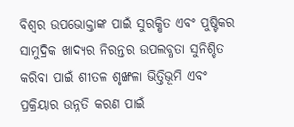ବିଶ୍ୱର ଉପଭୋକ୍ତାଙ୍କ ପାଇଁ ସୁରକ୍ଷିତ ଏବଂ ପୁଷ୍ଟିକର ସାମୁଦ୍ରିକ ଖାଦ୍ୟର ନିରନ୍ତର ଉପଲବ୍ଧତା ସୁନିଶ୍ଚିତ କରିବା ପାଇଁ ଶୀତଳ ଶୃଙ୍ଖଳା ଭିତ୍ତିଭୂମି ଏବଂ ପ୍ରକ୍ରିୟାର ଉନ୍ନତି କରଣ ପାଇଁ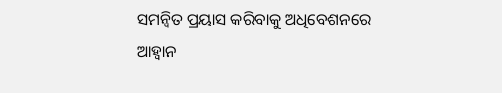ସମନ୍ୱିତ ପ୍ରୟାସ କରିବାକୁ ଅଧିବେଶନରେ ଆହ୍ୱାନ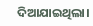ଦିଆଯାଇଥିଲା।